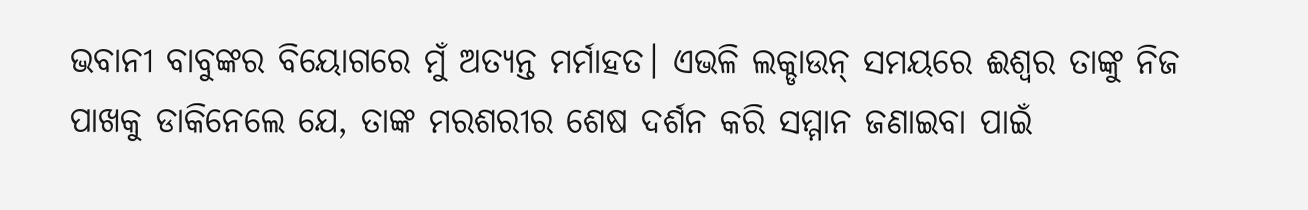ଭବାନୀ ବାବୁଙ୍କର ବିୟୋଗରେ ମୁଁ ଅତ୍ୟନ୍ତ ମର୍ମାହତ। ଏଭଳି ଲକ୍ଡାଉନ୍ ସମୟରେ ଈଶ୍ବର ତାଙ୍କୁ ନିଜ ପାଖକୁ ଡାକିନେଲେ ଯେ, ତାଙ୍କ ମରଶରୀର ଶେଷ ଦର୍ଶନ କରି ସମ୍ମାନ ଜଣାଇବା ପାଇଁ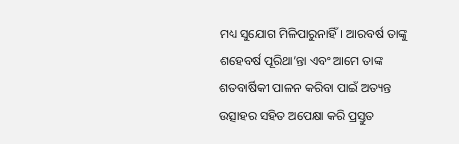ମଧ୍ୟ ସୁଯୋଗ ମିଳିପାରୁନାହିଁ। ଆରବର୍ଷ ତାଙ୍କୁ ଶହେବର୍ଷ ପୂରିଥା’ନ୍ତା ଏବଂ ଆମେ ତାଙ୍କ ଶତବାର୍ଷିକୀ ପାଳନ କରିବା ପାଇଁ ଅତ୍ୟନ୍ତ ଉତ୍ସାହର ସହିତ ଅପେକ୍ଷା କରି ପ୍ରସ୍ତୁତ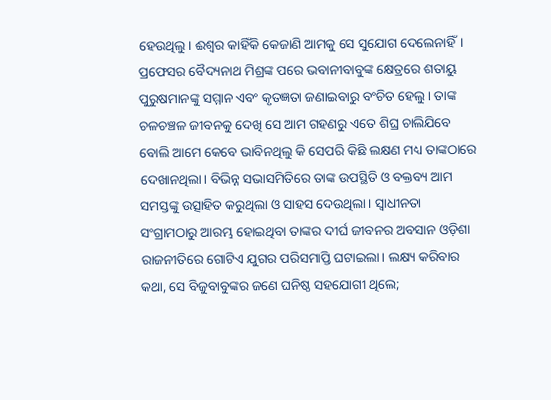ହେଉଥିଲୁ। ଈଶ୍ବର କାହିଁକି କେଜାଣି ଆମକୁ ସେ ସୁଯୋଗ ଦେଲେନାହିଁ। ପ୍ରଫେସର ବୈଦ୍ୟନାଥ ମିଶ୍ରଙ୍କ ପରେ ଭବାନୀବାବୁଙ୍କ କ୍ଷେତ୍ରରେ ଶତାୟୁ ପୁରୁଷମାନଙ୍କୁ ସମ୍ମାନ ଏବଂ କୃତଜ୍ଞତା ଜଣାଇବାରୁ ବଂଚିତ ହେଲୁ। ତାଙ୍କ ଚଳଚଞ୍ଚଳ ଜୀବନକୁ ଦେଖି ସେ ଆମ ଗହଣରୁ ଏତେ ଶିଘ୍ର ଚାଲିଯିବେ ବୋଲି ଆମେ କେବେ ଭାବିନଥିଲୁ କି ସେପରି କିଛି ଲକ୍ଷଣ ମଧ୍ୟ ତାଙ୍କଠାରେ ଦେଖାନଥିଲା। ବିଭିନ୍ନ ସଭାସମିତିରେ ତାଙ୍କ ଉପସ୍ଥିତି ଓ ବକ୍ତବ୍ୟ ଆମ ସମସ୍ତଙ୍କୁ ଉତ୍ସାହିତ କରୁଥିଲା ଓ ସାହସ ଦେଉଥିଲା। ସ୍ବାଧୀନତା ସଂଗ୍ରାମଠାରୁ ଆରମ୍ଭ ହୋଇଥିବା ତାଙ୍କର ଦୀର୍ଘ ଜୀବନର ଅବସାନ ଓଡ଼ିଶା ରାଜନୀତିରେ ଗୋଟିଏ ଯୁଗର ପରିସମାପ୍ତି ଘଟାଇଲା। ଲକ୍ଷ୍ୟ କରିବାର କଥା, ସେ ବିଜୁବାବୁଙ୍କର ଜଣେ ଘନିଷ୍ଠ ସହଯୋଗୀ ଥିଲେ;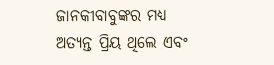ଜାନକୀବାବୁଙ୍କର ମଧ୍ୟ ଅତ୍ୟନ୍ତ ପ୍ରିୟ ଥିଲେ ଏବଂ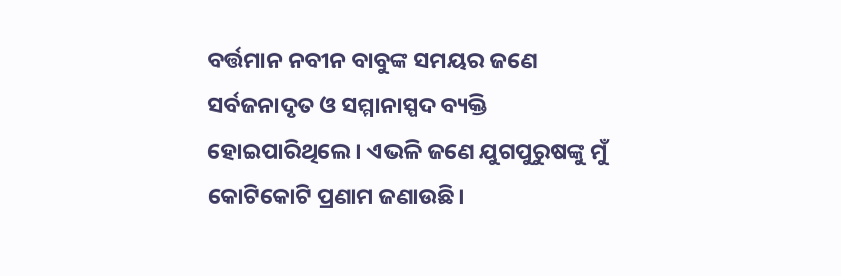ବର୍ତ୍ତମାନ ନବୀନ ବାବୁଙ୍କ ସମୟର ଜଣେ ସର୍ବଜନାଦୃତ ଓ ସମ୍ମାନାସ୍ପଦ ବ୍ୟକ୍ତି ହୋଇପାରିଥିଲେ। ଏଭଳି ଜଣେ ଯୁଗପୁରୁଷଙ୍କୁ ମୁଁ କୋଟିକୋଟି ପ୍ରଣାମ ଜଣାଉଛି।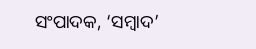ସଂପାଦକ, ‘ସମ୍ବାଦ’